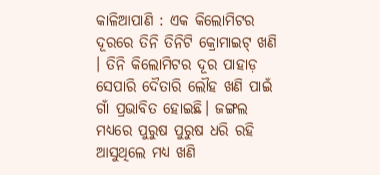କାଳିଆପାଣି : ଏକ କିଲୋମିଟର ଦୂରରେ ତିନି ତିନିଟି କ୍ରୋମାଇଟ୍ ଖଣି । ତିନି କିଲୋମିଟର ଦୂର ପାହାଡ଼ ସେପାରି ଦୈତାରି ଲୌହ ଖଣି ପାଇଁ ଗାଁ ପ୍ରଭାବିତ ହୋଇଛି। ଜଙ୍ଗଲ ମଧ୍ୟରେ ପୁରୁଷ ପୁରୁଷ ଧରି ରହି ଆସୁଥିଲେ ମଧ୍ୟ ଖଣି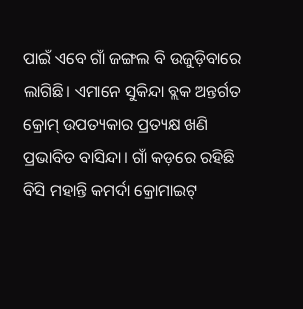ପାଇଁ ଏବେ ଗାଁ ଜଙ୍ଗଲ ବି ଉଜୁଡ଼ିବାରେ ଲାଗିଛି। ଏମାନେ ସୁକିନ୍ଦା ବ୍ଲକ ଅନ୍ତର୍ଗତ କ୍ରୋମ୍ ଉପତ୍ୟକାର ପ୍ରତ୍ୟକ୍ଷ ଖଣି ପ୍ରଭାବିତ ବାସିନ୍ଦା। ଗାଁ କଡ଼ରେ ରହିଛି ବିସି ମହାନ୍ତି କମର୍ଦା କ୍ରୋମାଇଟ୍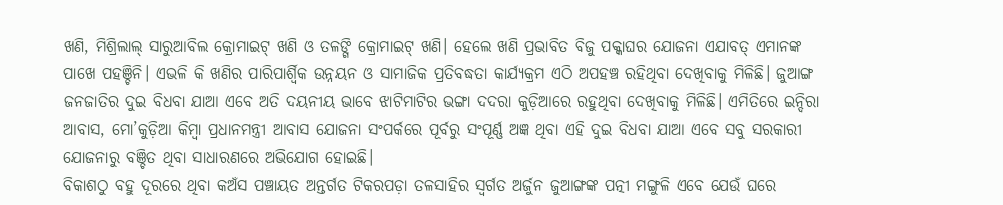ଖଣି, ମିଶ୍ରିଲାଲ୍ ସାରୁଆବିଲ କ୍ରୋମାଇଟ୍ ଖଣି ଓ ତଳଙ୍ଗି କ୍ରୋମାଇଟ୍ ଖଣି। ହେଲେ ଖଣି ପ୍ରଭାବିତ ବିଜୁ ପକ୍କାଘର ଯୋଜନା ଏଯାବତ୍ ଏମାନଙ୍କ ପାଖେ ପହଞ୍ଚିନି। ଏଭଳି କି ଖଣିର ପାରିପାର୍ଶ୍ବିକ ଉନ୍ନୟନ ଓ ସାମାଜିକ ପ୍ରତିବଦ୍ଧତା କାର୍ଯ୍ୟକ୍ରମ ଏଠି ଅପହଞ୍ଚ ରହିଥିବା ଦେଖିବାକୁ ମିଳିଛି। ଜୁଆଙ୍ଗ ଜନଜାତିର ଦୁଇ ବିଧବା ଯାଆ ଏବେ ଅତି ଦୟନୀୟ ଭାବେ ଝାଟିମାଟିର ଭଙ୍ଗା ଦଦରା କୁଡ଼ିଆରେ ରହୁଥିବା ଦେଖିବାକୁ ମିଳିଛି। ଏମିତିରେ ଇନ୍ଦିରା ଆବାସ, ମୋ’କୁଡ଼ିଆ କିମ୍ବା ପ୍ରଧାନମନ୍ତ୍ରୀ ଆବାସ ଯୋଜନା ସଂପର୍କରେ ପୂର୍ବରୁ ସଂପୂର୍ଣ୍ଣ ଅଜ୍ଞ ଥିବା ଏହି ଦୁଇ ବିଧବା ଯାଆ ଏବେ ସବୁ ସରକାରୀ ଯୋଜନାରୁ ବଞ୍ଚିତ ଥିବା ସାଧାରଣରେ ଅଭିଯୋଗ ହୋଇଛି।
ବିକାଶଠୁ ବହୁ ଦୂରରେ ଥିବା କଅଁସ ପଞ୍ଚାୟତ ଅନ୍ତର୍ଗତ ଟିକରପଡ଼ା ତଳସାହିର ସ୍ବର୍ଗତ ଅର୍ଜୁନ ଜୁଆଙ୍ଗଙ୍କ ପତ୍ନୀ ମଙ୍ଗୁଳି ଏବେ ଯେଉଁ ଘରେ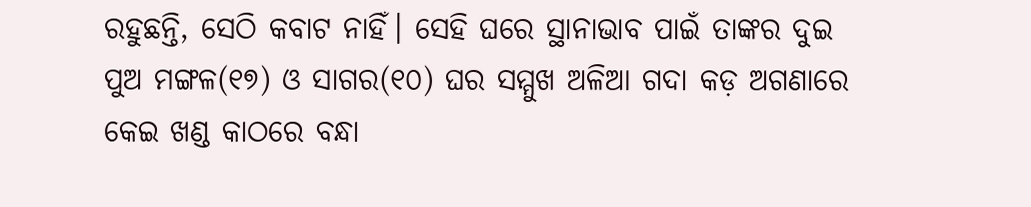ରହୁଛନ୍ତି, ସେଠି କବାଟ ନାହିଁ। ସେହି ଘରେ ସ୍ଥାନାଭାବ ପାଇଁ ତାଙ୍କର ଦୁଇ ପୁଅ ମଙ୍ଗଳ(୧୭) ଓ ସାଗର(୧୦) ଘର ସମ୍ମୁଖ ଅଳିଆ ଗଦା କଡ଼ ଅଗଣାରେ କେଇ ଖଣ୍ଡ କାଠରେ ବନ୍ଧା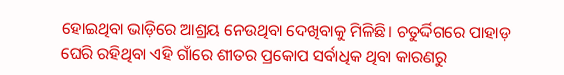ହୋଇଥିବା ଭାଡ଼ିରେ ଆଶ୍ରୟ ନେଉଥିବା ଦେଖିବାକୁ ମିଳିଛି। ଚତୁର୍ଦ୍ଦିଗରେ ପାହାଡ଼ ଘେରି ରହିଥିବା ଏହି ଗାଁରେ ଶୀତର ପ୍ରକୋପ ସର୍ବାଧିକ ଥିବା କାରଣରୁ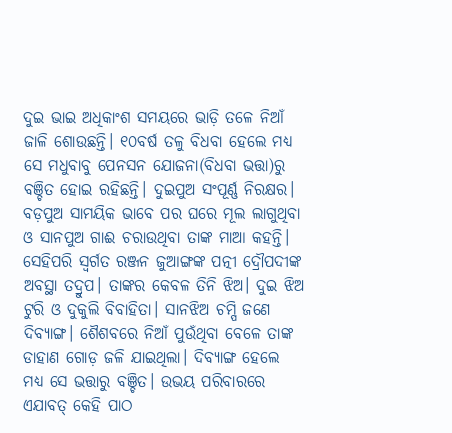ଦୁଇ ଭାଇ ଅଧିକାଂଶ ସମୟରେ ଭାଡ଼ି ତଳେ ନିଆଁ ଜାଳି ଶୋଉଛନ୍ତି। ୧୦ବର୍ଷ ତଳୁ ବିଧବା ହେଲେ ମଧ୍ୟ ସେ ମଧୁବାବୁ ପେନସନ ଯୋଜନା(ବିଧବା ଭତ୍ତା)ରୁ ବଞ୍ଚିତ ହୋଇ ରହିଛନ୍ତି। ଦୁଇପୁଅ ସଂପୂର୍ଣ୍ଣ ନିରକ୍ଷର। ବଡ଼ପୁଅ ସାମୟିକ ଭାବେ ପର ଘରେ ମୂଲ ଲାଗୁଥିବା ଓ ସାନପୁଅ ଗାଈ ଚରାଉଥିବା ତାଙ୍କ ମାଆ କହନ୍ତି। ସେହିପରି ସ୍ବର୍ଗତ ରଞ୍ଜନ ଜୁଆଙ୍ଗଙ୍କ ପତ୍ନୀ ଦ୍ରୌପଦୀଙ୍କ ଅବସ୍ଥା ତଦ୍ରୁପ। ତାଙ୍କର କେବଳ ତିନି ଝିଅ। ଦୁଇ ଝିଅ ଟୁରି ଓ ଦୁକୁଲି ବିବାହିତା। ସାନଝିଅ ଚମ୍ପି ଜଣେ ଦିବ୍ୟାଙ୍ଗ। ଶୈଶବରେ ନିଆଁ ପୁଉଁଥିବା ବେଳେ ତାଙ୍କ ଡାହାଣ ଗୋଡ଼ ଜଳି ଯାଇଥିଲା। ଦିବ୍ୟାଙ୍ଗ ହେଲେ ମଧ୍ୟ ସେ ଭତ୍ତାରୁ ବଞ୍ଚିତ। ଉଭୟ ପରିବାରରେ ଏଯାବତ୍ କେହି ପାଠ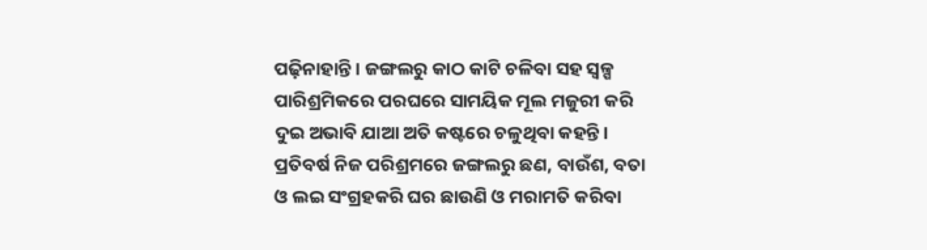ପଢ଼ିନାହାନ୍ତି। ଜଙ୍ଗଲରୁ କାଠ କାଟି ଚଳିବା ସହ ସ୍ବଳ୍ପ ପାରିଶ୍ରମିକରେ ପରଘରେ ସାମୟିକ ମୂଲ ମଜୁରୀ କରି ଦୁଇ ଅଭାବି ଯାଆ ଅତି କଷ୍ଟରେ ଚଳୁଥିବା କହନ୍ତି। ପ୍ରତିବର୍ଷ ନିଜ ପରିଶ୍ରମରେ ଜଙ୍ଗଲରୁ ଛଣ, ବାଉଁଶ, ବତା ଓ ଲଇ ସଂଗ୍ରହକରି ଘର ଛାଉଣି ଓ ମରାମତି କରିବା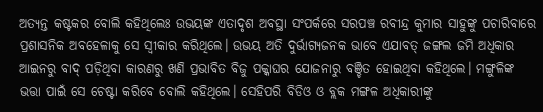ଅତ୍ୟନ୍ତ କଷ୍ଟକର ବୋଲି କହିଥିଲେଃ ଉଭୟଙ୍କ ଏତାଦୃଶ ଅବସ୍ଥା ସଂପର୍କରେ ସରପଞ୍ଚ ରବୀନ୍ଦ୍ର କୁମାର ସାହୁଙ୍କୁ ପଚାରିବାରେ ପ୍ରଶାସନିକ ଅବହେଳାକୁ ସେ ସ୍ବୀକାର କରିଥିଲେ। ଉଭୟ ଅତି ଦୁର୍ଭାଗ୍ୟଜନକ ଭାବେ ଏଯାବତ୍ ଜଙ୍ଗଲ ଜମି ଅଧିକାର ଆଇନରୁ ବାଦ୍ ପଡ଼ିଥିବା କାରଣରୁ ଖଣି ପ୍ରଭାବିତ ବିଜୁ ପକ୍କାଘର ଯୋଜନାରୁ ବଞ୍ଚିତ ହୋଇଥିବା କହିଥିଲେ। ମଙ୍ଗୁଳିଙ୍କ ଭତ୍ତା ପାଇଁ ସେ ଚେଷ୍ଟା କରିବେ ବୋଲି କହିଥିଲେ। ସେହିପରି ବିଡିଓ ଓ ବ୍ଲକ ମଙ୍ଗଳ ଅଧିକାରୀଙ୍କୁ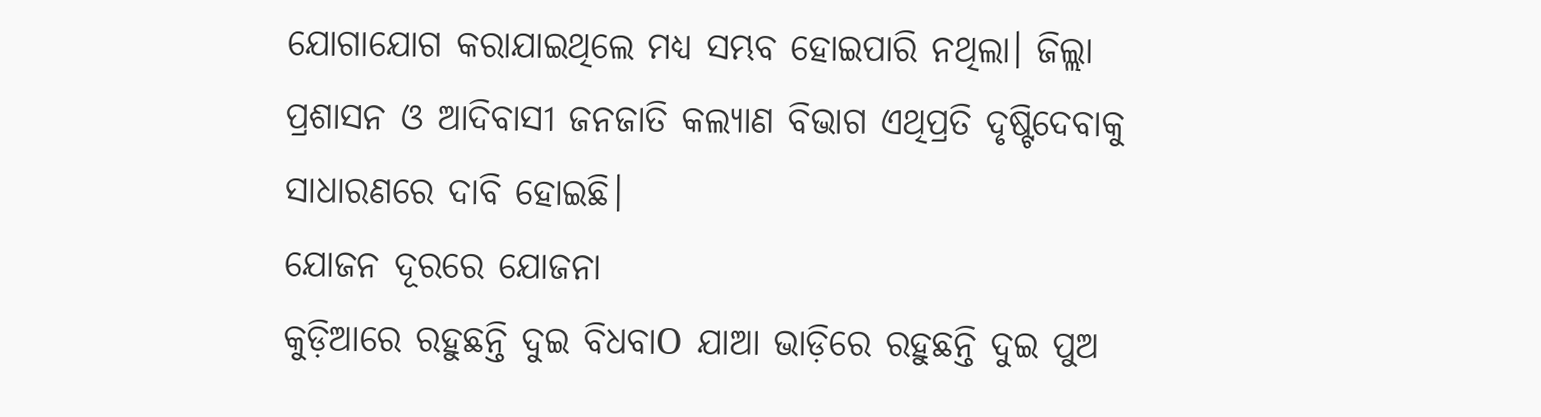ଯୋଗାଯୋଗ କରାଯାଇଥିଲେ ମଧ୍ୟ ସମ୍ଭବ ହୋଇପାରି ନଥିଲା। ଜିଲ୍ଲା ପ୍ରଶାସନ ଓ ଆଦିବାସୀ ଜନଜାତି କଲ୍ୟାଣ ବିଭାଗ ଏଥିପ୍ରତି ଦୃଷ୍ଟିଦେବାକୁ ସାଧାରଣରେ ଦାବି ହୋଇଛି।
ଯୋଜନ ଦୂରରେ ଯୋଜନା
କୁଡ଼ିଆରେ ରହୁଛନ୍ତି ଦୁଇ ବିଧବାO ଯାଆ ଭାଡ଼ିରେ ରହୁଛନ୍ତି ଦୁଇ ପୁଅ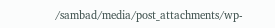/sambad/media/post_attachments/wp-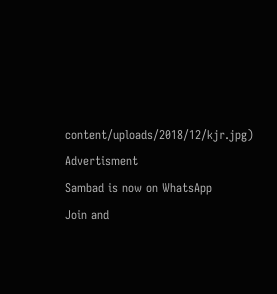content/uploads/2018/12/kjr.jpg)
Advertisment
Sambad is now on WhatsApp
Join and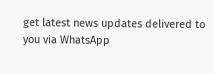get latest news updates delivered to you via WhatsApp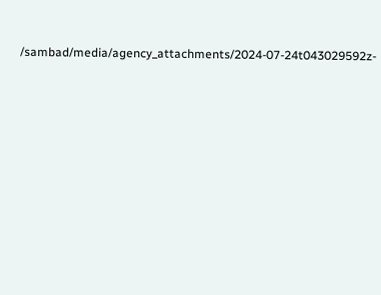/sambad/media/agency_attachments/2024-07-24t043029592z-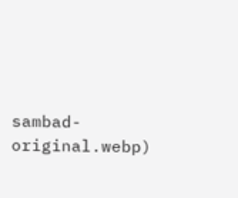sambad-original.webp)